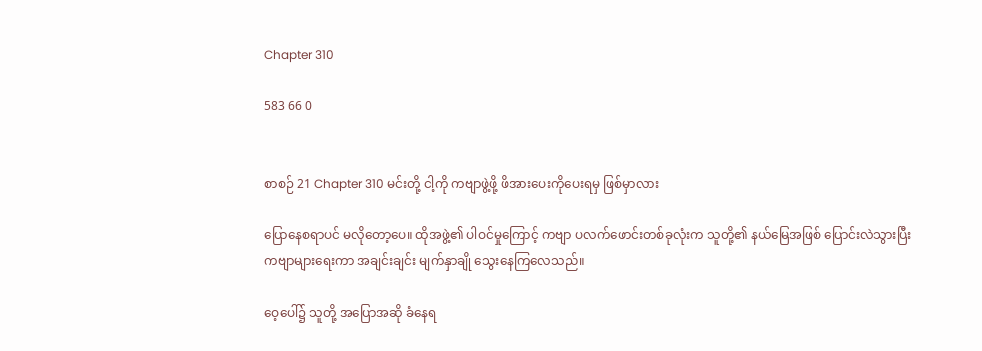Chapter 310

583 66 0


စာစဉ် 21 Chapter 310 မင်းတို့ ငါ့ကို ကဗျာဖွဲ့ဖို့ ဖိအားပေးကိုပေးရမှ ဖြစ်မှာလား

ပြောနေစရာပင် မလိုတော့ပေ။ ထိုအဖွဲ့၏ ပါဝင်မှုကြောင့် ကဗျာ ပလက်ဖောင်းတစ်ခုလုံးက သူတို့၏ နယ်မြေအဖြစ် ပြောင်းလဲသွားပြီး ကဗျာများရေးကာ အချင်းချင်း မျက်နှာချို သွေးနေကြလေသည်။

ဝေ့ပေါ်၌ သူတို့ အပြောအဆို ခံနေရ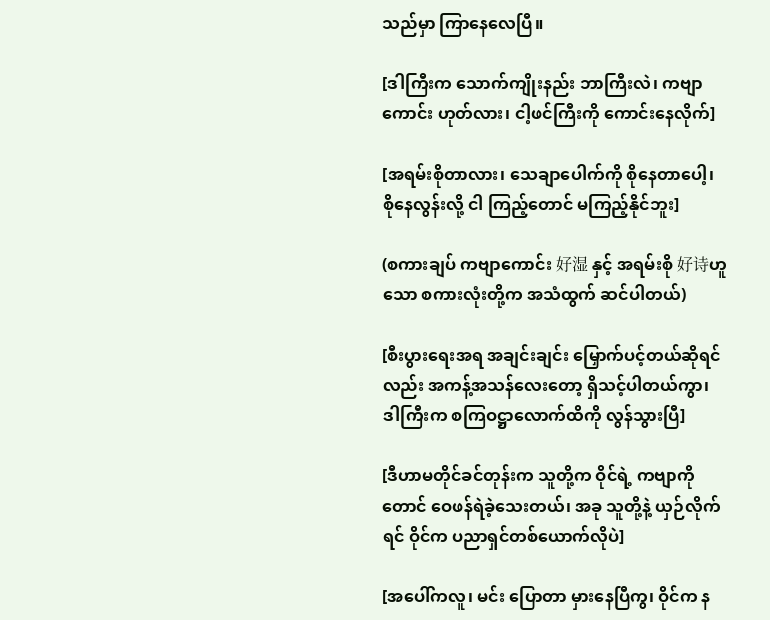သည်မှာ ကြာနေလေပြီ။

[ဒါကြီးက သောက်ကျိုးနည်း ဘာကြီးလဲ၊ ကဗျာကောင်း ဟုတ်လား၊ ငါ့ဖင်ကြီးကို ကောင်းနေလိုက်]

[အရမ်းစိုတာလား၊ သေချာပေါက်ကို စိုနေတာပေါ့၊ စိုနေလွန်းလို့ ငါ ကြည့်တောင် မကြည့်နိုင်ဘူး]

(စကားချပ် ကဗျာကောင်း 好湿 နှင့် အရမ်းစို 好诗ဟူသော စကားလုံးတို့က အသံထွက် ဆင်ပါတယ်)

[စီးပွားရေးအရ အချင်းချင်း မြှောက်ပင့်တယ်ဆိုရင်လည်း အကန့်အသန်လေးတော့ ရှိသင့်ပါတယ်ကွာ၊ ဒါကြီးက စကြဝဋ္ဌာလောက်ထိကို လွန်သွားပြီ]

[ဒီဟာမတိုင်ခင်တုန်းက သူတို့က ဝိုင်ရဲ့ ကဗျာကိုတောင် ဝေဖန်ရဲခဲ့သေးတယ်၊ အခု သူတို့နဲ့ ယှဉ်လိုက်ရင် ဝိုင်က ပညာရှင်တစ်ယောက်လိုပဲ]

[အပေါ်ကလူ၊ မင်း ပြောတာ မှားနေပြီကွ၊ ဝိုင်က န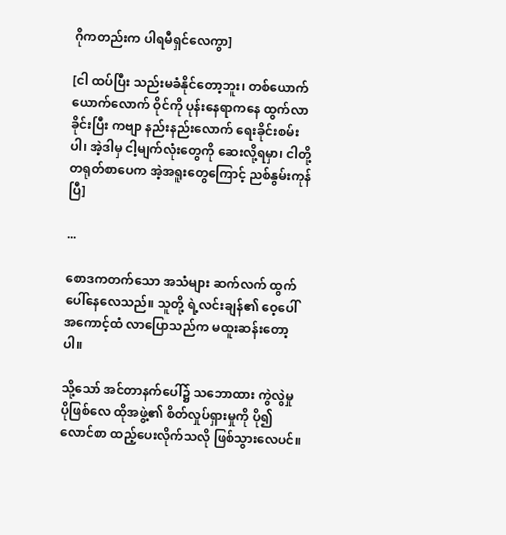ဂိုကတည်းက ပါရမီရှင်လေကွာ]

[ငါ ထပ်ပြီး သည်းမခံနိုင်တော့ဘူး၊ တစ်ယောက်ယောက်လောက် ဝိုင်ကို ပုန်းနေရာကနေ ထွက်လာခိုင်းပြီး ကဗျာ နည်းနည်းလောက် ရေးခိုင်းစမ်းပါ၊ အဲ့ဒါမှ ငါ့မျက်လုံးတွေကို ဆေးလို့ရမှာ၊ ငါတို့ တရုတ်စာပေက အဲ့အရူးတွေကြောင့် ညစ်နွမ်းကုန်ပြီ]

...

စောဒကတက်သော အသံများ ဆက်လက် ထွက်ပေါ်နေလေသည်။ သူတို့ ရဲ့လင်းချန်၏ ဝေ့ပေါ် အကောင့်ထံ လာပြောသည်က မထူးဆန်းတော့ပါ။

သို့သော် အင်တာနက်ပေါ်၌ သဘောထား ကွဲလွဲမှု ပိုဖြစ်လေ ထိုအဖွဲ့၏ စိတ်လှုပ်ရှားမှုကို ပို၍ လောင်စာ ထည့်ပေးလိုက်သလို ဖြစ်သွားလေပင်။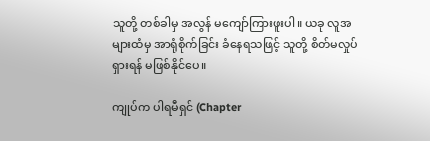သူတို့ တစ်ခါမှ အလွန် မကျော်ကြားဖူးပါ။ ယခု လူအများထံမှ အာရုံစိုက်ခြင်း ခံနေရသဖြင့် သူတို့ စိတ်မလှုပ်ရှားရန် မဖြစ်နိုင်ပေ။

ကျုပ်က ပါရမီရှင် (Chapter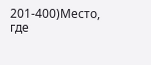201-400)Место, где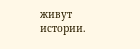живут истории.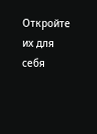Откройте их для себя